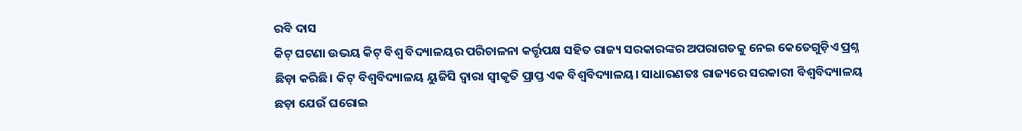ରବି ଦାସ
କିଟ୍ ଘଟଣା ଉଭୟ କିଟ୍ ବିଶ୍ୱ ବିଦ୍ୟାଳୟର ପରିଚାଳନା କର୍ତ୍ତୃପକ୍ଷ ସହିତ ରାଜ୍ୟ ସରକାରଙ୍କର ଅପରାଗତକୁ ନେଇ କେତେଗୁଡ଼ିଏ ପ୍ରଶ୍ନ ଛିଡ଼ା କରିଛି। କିଟ୍ ବିଶ୍ୱବିଦ୍ୟାଳୟ ୟୁଜିସି ଦ୍ୱାରା ସ୍ୱୀକୃତି ପ୍ରାପ୍ତ ଏକ ବିଶ୍ୱବିଦ୍ୟାଳୟ। ସାଧାରଣତଃ ରାଜ୍ୟରେ ସରକାରୀ ବିଶ୍ୱବିଦ୍ୟାଳୟ ଛଡ଼ା ଯେଉଁ ଘରୋଇ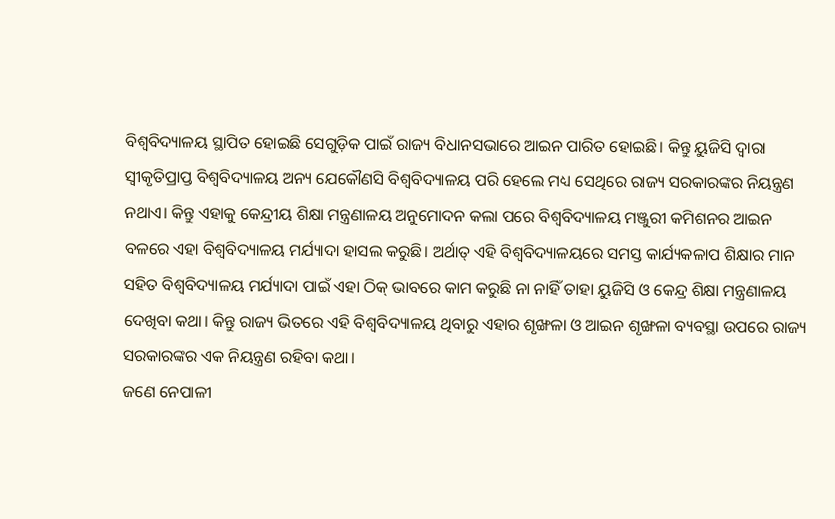ବିଶ୍ୱବିଦ୍ୟାଳୟ ସ୍ଥାପିତ ହୋଇଛି ସେଗୁଡ଼ିକ ପାଇଁ ରାଜ୍ୟ ବିଧାନସଭାରେ ଆଇନ ପାରିତ ହୋଇଛି। କିନ୍ତୁ ୟୁଜିସି ଦ୍ୱାରା ସ୍ୱୀକୃତିପ୍ରାପ୍ତ ବିଶ୍ୱବିଦ୍ୟାଳୟ ଅନ୍ୟ ଯେକୌଣସି ବିଶ୍ୱବିଦ୍ୟାଳୟ ପରି ହେଲେ ମଧ୍ୟ ସେଥିରେ ରାଜ୍ୟ ସରକାରଙ୍କର ନିୟନ୍ତ୍ରଣ ନଥାଏ। କିନ୍ତୁ ଏହାକୁ କେନ୍ଦ୍ରୀୟ ଶିକ୍ଷା ମନ୍ତ୍ରଣାଳୟ ଅନୁମୋଦନ କଲା ପରେ ବିଶ୍ୱବିଦ୍ୟାଳୟ ମଞ୍ଜୁରୀ କମିଶନର ଆଇନ ବଳରେ ଏହା ବିଶ୍ୱବିଦ୍ୟାଳୟ ମର୍ଯ୍ୟାଦା ହାସଲ କରୁଛି। ଅର୍ଥାତ୍ ଏହି ବିଶ୍ୱବିଦ୍ୟାଳୟରେ ସମସ୍ତ କାର୍ଯ୍ୟକଳାପ ଶିକ୍ଷାର ମାନ ସହିତ ବିଶ୍ୱବିଦ୍ୟାଳୟ ମର୍ଯ୍ୟାଦା ପାଇଁ ଏହା ଠିକ୍ ଭାବରେ କାମ କରୁଛି ନା ନାହିଁ ତାହା ୟୁଜିସି ଓ କେନ୍ଦ୍ର ଶିକ୍ଷା ମନ୍ତ୍ରଣାଳୟ ଦେଖିବା କଥା। କିନ୍ତୁ ରାଜ୍ୟ ଭିତରେ ଏହି ବିଶ୍ୱବିଦ୍ୟାଳୟ ଥିବାରୁ ଏହାର ଶୃଙ୍ଖଳା ଓ ଆଇନ ଶୃଙ୍ଖଳା ବ୍ୟବସ୍ଥା ଉପରେ ରାଜ୍ୟ ସରକାରଙ୍କର ଏକ ନିୟନ୍ତ୍ରଣ ରହିବା କଥା।
ଜଣେ ନେପାଳୀ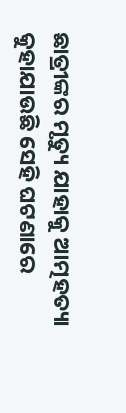ଛାତ୍ରୀଙ୍କର ମୃତ୍ୟୁ ଯାହାକୁ ଆତ୍ମହତ୍ୟା କୁହାଯାଉଛି ସେହି ଘଟଣାରେ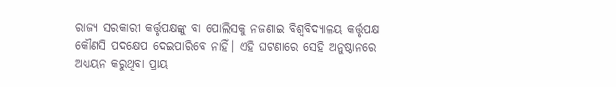ରାଜ୍ୟ ସରକାରୀ କର୍ତ୍ତୃପକ୍ଷଙ୍କୁ ବା ପୋଲିସକୁ ନଜଣାଇ ବିଶ୍ୱବିଦ୍ୟାଳୟ କର୍ତ୍ତୃପକ୍ଷ କୌଣସି ପଦକ୍ଷେପ ଦେଇପାରିବେ ନାହିଁ। ଏହି ଘଟଣାରେ ସେହି ଅନୁଷ୍ଠାନରେ ଅଧ୍ୟୟନ କରୁଥିବା ପ୍ରାୟ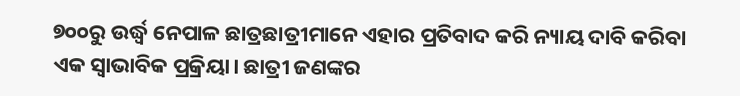୭୦୦ରୁ ଉର୍ଦ୍ଧ୍ୱ ନେପାଳ ଛାତ୍ରଛାତ୍ରୀମାନେ ଏହାର ପ୍ରତିବାଦ କରି ନ୍ୟାୟ ଦାବି କରିବା ଏକ ସ୍ୱାଭାବିକ ପ୍ରକ୍ରିୟା। ଛାତ୍ରୀ ଜଣଙ୍କର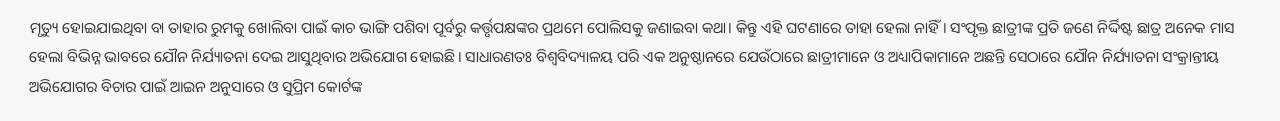ମୃତ୍ୟୁ ହୋଇଯାଇଥିବା ବା ତାହାର ରୁମକୁ ଖୋଲିବା ପାଇଁ କାଚ ଭାଙ୍ଗି ପଶିବା ପୂର୍ବରୁ କର୍ତ୍ତୃପକ୍ଷଙ୍କର ପ୍ରଥମେ ପୋଲିସକୁ ଜଣାଇବା କଥା। କିନ୍ତୁ ଏହି ଘଟଣାରେ ତାହା ହେଲା ନାହିଁ। ସଂପୃକ୍ତ ଛାତ୍ରୀଙ୍କ ପ୍ରତି ଜଣେ ନିର୍ଦ୍ଦିଷ୍ଟ ଛାତ୍ର ଅନେକ ମାସ ହେଲା ବିଭିନ୍ନ ଭାବରେ ଯୌନ ନିର୍ଯ୍ୟାତନା ଦେଇ ଆସୁଥିବାର ଅଭିଯୋଗ ହୋଇଛି। ସାଧାରଣତଃ ବିଶ୍ୱବିଦ୍ୟାଳୟ ପରି ଏକ ଅନୁଷ୍ଠାନରେ ଯେଉଁଠାରେ ଛାତ୍ରୀମାନେ ଓ ଅଧ୍ୟାପିକାମାନେ ଅଛନ୍ତି ସେଠାରେ ଯୌନ ନିର୍ଯ୍ୟାତନା ସଂକ୍ରାନ୍ତୀୟ ଅଭିଯୋଗର ବିଚାର ପାଇଁ ଆଇନ ଅନୁସାରେ ଓ ସୁପ୍ରିମ କୋର୍ଟଙ୍କ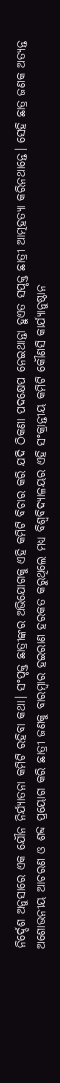ନିର୍ଦ୍ଦେଶ ଅନୁସାରେ ଏକ ଯୌନ ନିର୍ଯ୍ୟାତନା କମିଟି ରହିବା କଥା। ସଂପୃକ୍ତ ଛାତ୍ରୀଙ୍କର ଅଭିଯୋଗକୁ ଏହି କମିଟି ବିଚାର କରି ଯଦି ଠିକଣା ପଦକ୍ଷେପ ନେଇଥାନ୍ତା ହୁଏତ ସପୃକ୍ତ ଛାତ୍ରୀ ଆତ୍ମହତ୍ୟା କରିନଥାନ୍ତେ। ସେହି ଛାତ୍ର ଜଣକ ଅତ୍ୟନ୍ତ ଅଶୋଭନୀୟ ଆଚରଣ ଓ ଶବ୍ଦ ପ୍ରୟୋଗ କରି ଛାତ୍ରୀ ଜଣକୁ ବାରମ୍ବାର ହଇରାଣ ହରକତ କରୁଥିଲେ ମଧ୍ୟ ବିଶ୍ୱବିଦ୍ୟାଳୟର ଏହି ସଂକ୍ରାନ୍ତୀୟ କମିଟି କୌଣସି କାର୍ଯ୍ୟାନୁଷ୍ଠାନ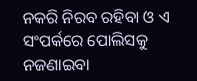ନକରି ନିରବ ରହିବା ଓ ଏ ସଂପର୍କରେ ପୋଲିସକୁ ନଜଣାଇବା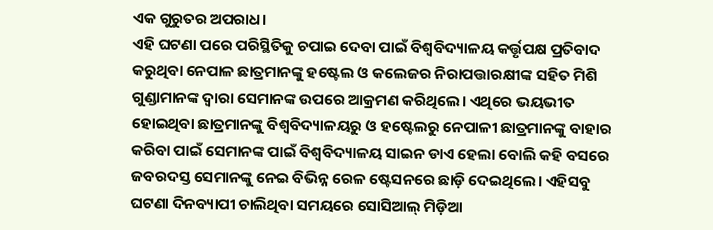ଏକ ଗୁରୁତର ଅପରାଧ।
ଏହି ଘଟଣା ପରେ ପରିସ୍ଥିତିକୁ ଚପାଇ ଦେବା ପାଇଁ ବିଶ୍ୱବିଦ୍ୟାଳୟ କର୍ତ୍ତୃପକ୍ଷ ପ୍ରତିବାଦ କରୁଥିବା ନେପାଳ ଛାତ୍ରମାନଙ୍କୁ ହଷ୍ଟେଲ ଓ କଲେଜର ନିରାପତ୍ତାରକ୍ଷୀଙ୍କ ସହିତ ମିଶି ଗୁଣ୍ଡାମାନଙ୍କ ଦ୍ୱାରା ସେମାନଙ୍କ ଉପରେ ଆକ୍ରମଣ କରିଥିଲେ। ଏଥିରେ ଭୟଭୀତ ହୋଇଥିବା ଛାତ୍ରମାନଙ୍କୁ ବିଶ୍ୱବିଦ୍ୟାଳୟରୁ ଓ ହଷ୍ଟେଲରୁ ନେପାଳୀ ଛାତ୍ରମାନଙ୍କୁ ବାହାର କରିବା ପାଇଁ ସେମାନଙ୍କ ପାଇଁ ବିଶ୍ୱବିଦ୍ୟାଳୟ ସାଇନ ଡାଏ ହେଲା ବୋଲି କହି ବସରେ ଜବରଦସ୍ତ ସେମାନଙ୍କୁ ନେଇ ବିଭିନ୍ନ ରେଳ ଷ୍ଟେସନରେ ଛାଡ଼ି ଦେଇଥିଲେ। ଏହିସବୁ ଘଟଣା ଦିନବ୍ୟାପୀ ଚାଲିଥିବା ସମୟରେ ସୋସିଆଲ୍ ମିଡ଼ିଆ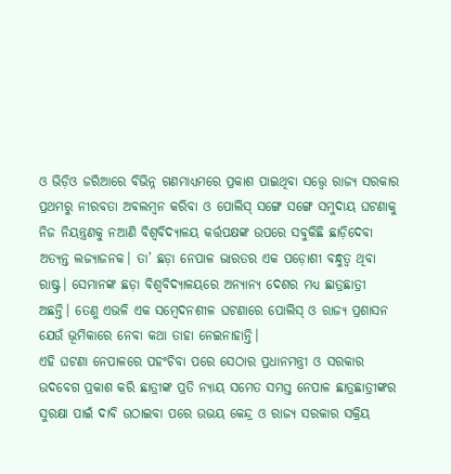ଓ ଭିଡ଼ିଓ ଜରିଆରେ ବିଭିନ୍ନ ଗଣମାଧ୍ୟମରେ ପ୍ରକାଶ ପାଇଥିବା ସତ୍ତ୍ୱେ ରାଜ୍ୟ ସରକାର ପ୍ରଥମରୁ ନୀରବତା ଅବଲମ୍ବନ କରିବା ଓ ପୋଲିସ୍ ସଙ୍ଗେ ସଙ୍ଗେ ସମୁଦାୟ ଘଟଣାକୁ ନିଜ ନିୟନ୍ତ୍ରଣକୁ ନଆଣି ବିଶ୍ୱବିଦ୍ୟାଳୟ କର୍ତ୍ତପକ୍ଷଙ୍କ ଉପରେ ସବୁକିଛି ଛାଡ଼ିଦେବା ଅତ୍ୟନ୍ତ ଲଜ୍ୟାଜନକ। ତା’ ଛଡ଼ା ନେପାଳ ଭାରତର ଏକ ପଡ଼ୋଶୀ ବନ୍ଧୁତ୍ୱ ଥିବା ରାଷ୍ଟ୍ର। ସେମାନଙ୍କ ଛଡ଼ା ବିଶ୍ୱବିଦ୍ୟାଳୟରେ ଅନ୍ୟାନ୍ୟ ଦେଶର ମଧ୍ୟ ଛାତ୍ରଛାତ୍ରୀ ଅଛନ୍ତି। ତେଣୁ ଏଭଳି ଏକ ସମ୍ବେଦନଶୀଳ ଘଟଣାରେ ପୋଲିସ୍ ଓ ରାଜ୍ୟ ପ୍ରଶାସନ ଯେଉଁ ଭୂମିକାରେ ନେବା କଥା ତାହା ନେଇନାହାନ୍ତି।
ଏହି ଘଟଣା ନେପାଳରେ ପହଂଚିବା ପରେ ସେଠାର ପ୍ରଧାନମନ୍ତ୍ରୀ ଓ ସରକାର ଉଦବେଗ ପ୍ରକାଶ କରି ଛାତ୍ରୀଙ୍କ ପ୍ରତି ନ୍ୟାୟ ସମେତ ସମସ୍ତ ନେପାଳ ଛାତ୍ରଛାତ୍ରୀଙ୍କର ସୁରକ୍ଷା ପାଇଁ ଦାବି ଉଠାଇବା ପରେ ଉଭୟ କେନ୍ଦ୍ର ଓ ରାଜ୍ୟ ସରକାର ସକ୍ରିୟ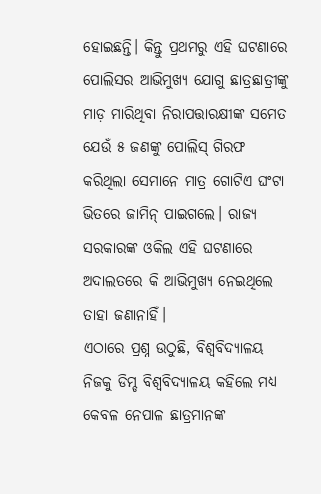ହୋଇଛନ୍ତି। କିନ୍ତୁ ପ୍ରଥମରୁ ଏହି ଘଟଣାରେ ପୋଲିସର ଆଭିମୁଖ୍ୟ ଯୋଗୁ ଛାତ୍ରଛାତ୍ରୀଙ୍କୁ ମାଡ଼ ମାରିଥିବା ନିରାପତ୍ତାରକ୍ଷୀଙ୍କ ସମେତ ଯେଉଁ ୫ ଜଣଙ୍କୁ ପୋଲିସ୍ ଗିରଫ କରିଥିଲା ସେମାନେ ମାତ୍ର ଗୋଟିଏ ଘଂଟା ଭିତରେ ଜାମିନ୍ ପାଇଗଲେ। ରାଜ୍ୟ ସରକାରଙ୍କ ଓକିଲ ଏହି ଘଟଣାରେ ଅଦାଲତରେ କି ଆଭିମୁଖ୍ୟ ନେଇଥିଲେ ତାହା ଜଣାନାହିଁ।
ଏଠାରେ ପ୍ରଶ୍ନ ଉଠୁଛି, ବିଶ୍ୱବିଦ୍ୟାଳୟ ନିଜକୁ ଡିମ୍ଡ ବିଶ୍ୱବିଦ୍ୟାଳୟ କହିଲେ ମଧ୍ୟ କେବଳ ନେପାଳ ଛାତ୍ରମାନଙ୍କ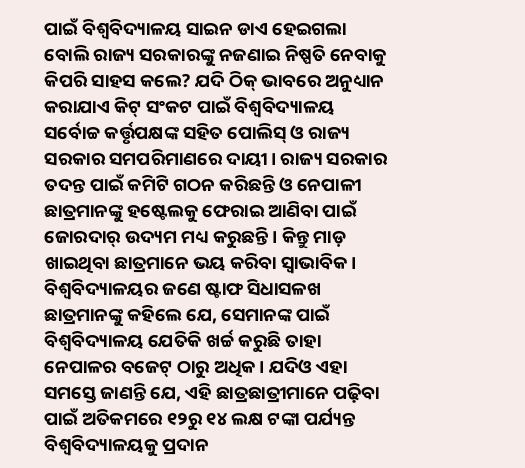ପାଇଁ ବିଶ୍ୱବିଦ୍ୟାଳୟ ସାଇନ ଡାଏ ହେଇଗଲା ବୋଲି ରାଜ୍ୟ ସରକାରଙ୍କୁ ନଜଣାଇ ନିଷ୍ପତି ନେବାକୁ କିପରି ସାହସ କଲେ? ଯଦି ଠିକ୍ ଭାବରେ ଅନୁଧ୍ୟାନ କରାଯାଏ କିଟ୍ ସଂକଟ ପାଇଁ ବିଶ୍ୱବିଦ୍ୟାଳୟ ସର୍ବୋଚ୍ଚ କର୍ତ୍ତୃପକ୍ଷଙ୍କ ସହିତ ପୋଲିସ୍ ଓ ରାଜ୍ୟ ସରକାର ସମପରିମାଣରେ ଦାୟୀ। ରାଜ୍ୟ ସରକାର ତଦନ୍ତ ପାଇଁ କମିଟି ଗଠନ କରିଛନ୍ତି ଓ ନେପାଳୀ ଛାତ୍ରମାନଙ୍କୁ ହଷ୍ଟେଲକୁ ଫେରାଇ ଆଣିବା ପାଇଁ ଜୋରଦାର୍ ଉଦ୍ୟମ ମଧ୍ୟ କରୁଛନ୍ତି। କିନ୍ତୁ ମାଡ଼ ଖାଇଥିବା ଛାତ୍ରମାନେ ଭୟ କରିବା ସ୍ୱାଭାବିକ। ବିଶ୍ୱବିଦ୍ୟାଳୟର ଜଣେ ଷ୍ଟାଫ ସିଧାସଳଖ ଛାତ୍ରମାନଙ୍କୁ କହିଲେ ଯେ, ସେମାନଙ୍କ ପାଇଁ ବିଶ୍ୱବିଦ୍ୟାଳୟ ଯେତିକି ଖର୍ଚ୍ଚ କରୁଛି ତାହା ନେପାଳର ବଜେଟ୍ ଠାରୁ ଅଧିକ। ଯଦିଓ ଏହା ସମସ୍ତେ ଜାଣନ୍ତି ଯେ, ଏହି ଛାତ୍ରଛାତ୍ରୀମାନେ ପଢ଼ିବା ପାଇଁ ଅତିକମରେ ୧୨ରୁ ୧୪ ଲକ୍ଷ ଟଙ୍କା ପର୍ଯ୍ୟନ୍ତ ବିଶ୍ୱବିଦ୍ୟାଳୟକୁ ପ୍ରଦାନ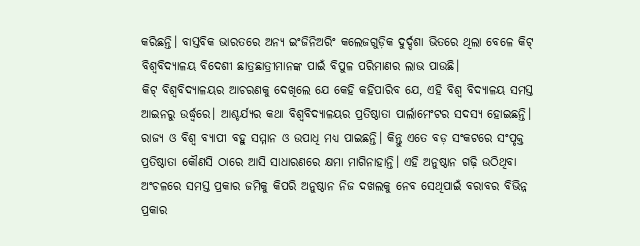କରିଛନ୍ତି। ବାସ୍ତବିକ ଭାରତରେ ଅନ୍ୟ ଇଂଜିନିଅରିଂ କଲେଜଗୁଡ଼ିକ ଦୁର୍ଦ୍ଦଶା ଭିତରେ ଥିଲା ବେଳେ କିଟ୍ ବିଶ୍ୱବିଦ୍ୟାଳୟ ବିଦେଶୀ ଛାତ୍ରଛାତ୍ରୀମାନଙ୍କ ପାଇଁ ବିପୁଳ ପରିମାଣର ଲାଭ ପାଉଛି।
କିଟ୍ ବିଶ୍ୱବିଦ୍ୟାଳୟର ଆଚରଣକୁ ଦେଖିଲେ ଯେ କେହି କହିପାରିବ ଯେ, ଏହି ବିଶ୍ୱ ବିଦ୍ୟାଳୟ ସମସ୍ତ ଆଇନରୁ ଉର୍ଦ୍ଧ୍ୱରେ। ଆଶ୍ଚର୍ଯ୍ୟର କଥା ବିଶ୍ୱବିଦ୍ୟାଳୟର ପ୍ରତିଷ୍ଠାତା ପାର୍ଲାମେଂଟର ସଦସ୍ୟ ହୋଇଛନ୍ତି। ରାଜ୍ୟ ଓ ବିଶ୍ୱ ବ୍ୟାପୀ ବହୁ ସମ୍ମାନ ଓ ଉପାଧି ମଧ୍ୟ ପାଇଛନ୍ତି। କିନ୍ତୁ ଏତେ ବଡ଼ ସଂକଟରେ ସଂପୃକ୍ତ ପ୍ରତିଷ୍ଠାତା କୌଣସି ଠାରେ ଆସି ସାଧାରଣରେ କ୍ଷମା ମାଗିନାହାନ୍ତି। ଏହି ଅନୁଷ୍ଠାନ ଗଢ଼ି ଉଠିଥିବା ଅଂଚଳରେ ସମସ୍ତ ପ୍ରକାର ଜମିକୁ କିପରି ଅନୁଷ୍ଠାନ ନିଜ ଦଖଲକୁ ନେବ ସେଥିପାଇଁ ବରାବର ବିଭିନ୍ନ ପ୍ରକାର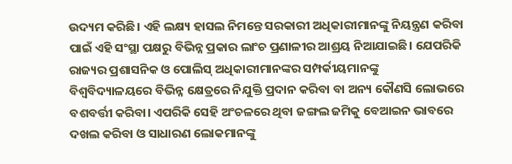ଉଦ୍ୟମ କରିଛି। ଏହି ଲକ୍ଷ୍ୟ ହାସଲ ନିମନ୍ତେ ସରକାରୀ ଅଧିକାରୀମାନଙ୍କୁ ନିୟନ୍ତ୍ରଣ କରିବା ପାଇଁ ଏହି ସଂସ୍ଥା ପକ୍ଷରୁ ବିଭିନ୍ନ ପ୍ରକାର ଲାଂଚ ପ୍ରଣାଳୀର ଆଶ୍ରୟ ନିଆଯାଇଛି। ଯେପରିକି ରାଜ୍ୟର ପ୍ରଶାସନିକ ଓ ପୋଲିସ୍ ଅଧିକାରୀମାନଙ୍କର ସମ୍ପର୍କୀୟମାନଙ୍କୁ ବିଶ୍ୱବିଦ୍ୟାଳୟରେ ବିଭିନ୍ନ କ୍ଷେତ୍ରରେ ନିଯୁକ୍ତି ପ୍ରଦାନ କରିବା ବା ଅନ୍ୟ କୌଣସି ଲୋଭରେ ବଶବର୍ତ୍ତୀ କରିବା। ଏପରିକି ସେହି ଅଂଚଳରେ ଥିବା ଜଙ୍ଗଲ ଜମିକୁ ବେଆଇନ ଭାବରେ ଦଖଲ କରିବା ଓ ସାଧାରଣ ଲୋକମାନଙ୍କୁ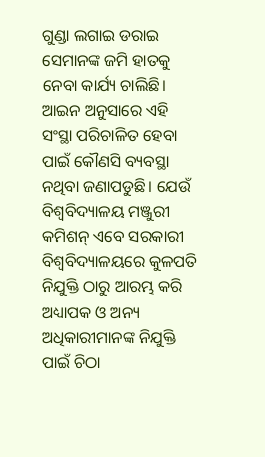ଗୁଣ୍ଡା ଲଗାଇ ଡରାଇ ସେମାନଙ୍କ ଜମି ହାତକୁ ନେବା କାର୍ଯ୍ୟ ଚାଲିଛି।
ଆଇନ ଅନୁସାରେ ଏହି ସଂସ୍ଥା ପରିଚାଳିତ ହେବା ପାଇଁ କୌଣସି ବ୍ୟବସ୍ଥା ନଥିବା ଜଣାପଡୁଛି। ଯେଉଁ ବିଶ୍ୱବିଦ୍ୟାଳୟ ମଞ୍ଜୁରୀ କମିଶନ୍ ଏବେ ସରକାରୀ ବିଶ୍ୱବିଦ୍ୟାଳୟରେ କୁଳପତି ନିଯୁକ୍ତି ଠାରୁ ଆରମ୍ଭ କରି ଅଧ୍ୟାପକ ଓ ଅନ୍ୟ ଅଧିକାରୀମାନଙ୍କ ନିଯୁକ୍ତି ପାଇଁ ଚିଠା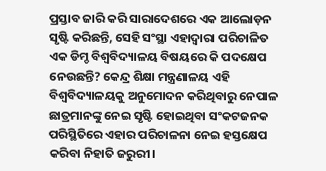ପ୍ରସ୍ତାବ ଜାରି କରି ସାରାଦେଶରେ ଏକ ଆଲୋଡ଼ନ ସୃଷ୍ଟି କରିଛନ୍ତି, ସେହି ସଂସ୍ଥା ଏହାଦ୍ୱାରା ପରିଚାଳିତ ଏକ ଡିମ୍ଡ ବିଶ୍ୱବିଦ୍ୟାଳୟ ବିଷୟରେ କି ପଦକ୍ଷେପ ନେଉଛନ୍ତି? କେନ୍ଦ୍ର ଶିକ୍ଷା ମନ୍ତ୍ରଣାଳୟ ଏହି ବିଶ୍ୱବିଦ୍ୟାଳୟକୁ ଅନୁମୋଦନ କରିଥିବାରୁ ନେପାଳ ଛାତ୍ରମାନଙ୍କୁ ନେଇ ସୃଷ୍ଟି ହୋଇଥିବା ସଂକଟଜନକ ପରିସ୍ଥିତିରେ ଏହାର ପରିଚାଳନା ନେଇ ହସ୍ତକ୍ଷେପ କରିବା ନିହାତି ଜରୁରୀ।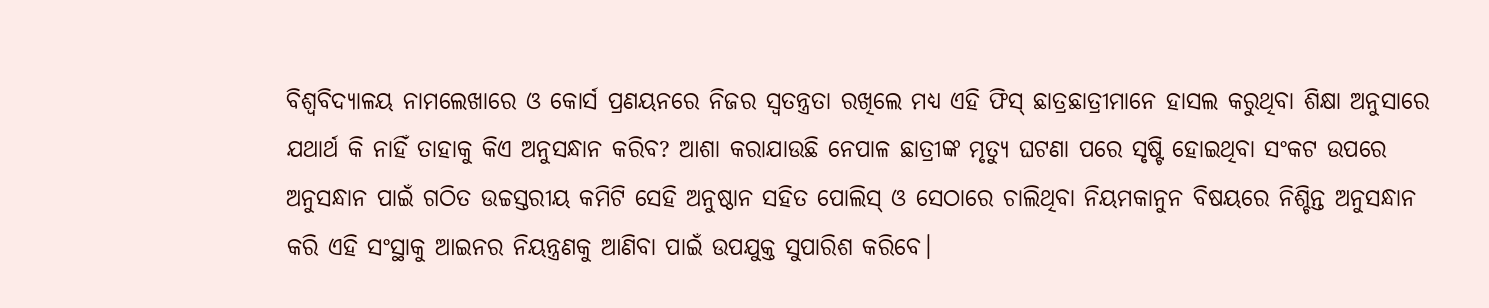ବିଶ୍ୱବିଦ୍ୟାଳୟ ନାମଲେଖାରେ ଓ କୋର୍ସ ପ୍ରଣୟନରେ ନିଜର ସ୍ୱତନ୍ତ୍ରତା ରଖିଲେ ମଧ୍ୟ ଏହି ଫିସ୍ ଛାତ୍ରଛାତ୍ରୀମାନେ ହାସଲ କରୁଥିବା ଶିକ୍ଷା ଅନୁସାରେ ଯଥାର୍ଥ କି ନାହିଁ ତାହାକୁ କିଏ ଅନୁସନ୍ଧାନ କରିବ? ଆଶା କରାଯାଉଛି ନେପାଳ ଛାତ୍ରୀଙ୍କ ମୃତ୍ୟୁ ଘଟଣା ପରେ ସୃଷ୍ଟି ହୋଇଥିବା ସଂକଟ ଉପରେ ଅନୁସନ୍ଧାନ ପାଇଁ ଗଠିତ ଉଚ୍ଚସ୍ତରୀୟ କମିଟି ସେହି ଅନୁଷ୍ଠାନ ସହିତ ପୋଲିସ୍ ଓ ସେଠାରେ ଚାଲିଥିବା ନିୟମକାନୁନ ବିଷୟରେ ନିଶ୍ଚିନ୍ତ ଅନୁସନ୍ଧାନ କରି ଏହି ସଂସ୍ଥାକୁ ଆଇନର ନିୟନ୍ତ୍ରଣକୁ ଆଣିବା ପାଇଁ ଉପଯୁକ୍ତ ସୁପାରିଶ କରିବେ।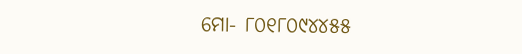ମୋ- ୮୦୧୮୦୯୪୪୫୫